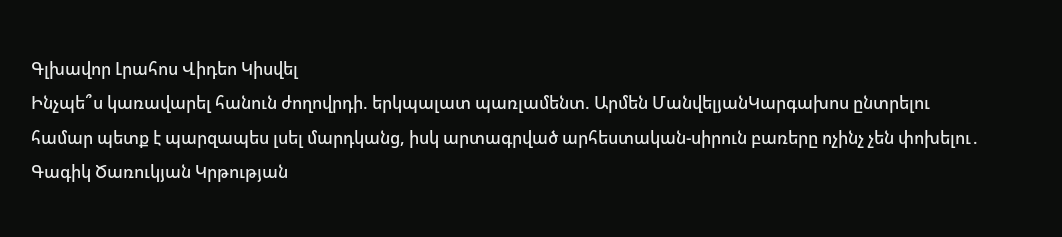Գլխավոր Լրահոս Վիդեո Կիսվել
Ինչպե՞ս կառավարել հանուն ժողովրդի. երկպալատ պառլամենտ. Արմեն ՄանվելյանԿարգախոս ընտրելու համար պետք է պարզապես լսել մարդկանց, իսկ արտագրված արհեստական-սիրուն բառերը ոչինչ չեն փոխելու․ Գագիկ Ծառուկյան Կրթության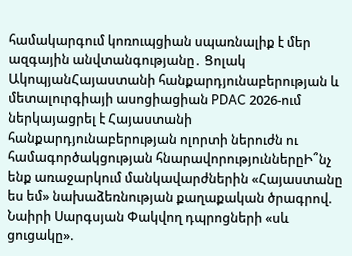համակարգում կոռուպցիան սպառնալիք է մեր ազգային անվտանգությանը․ Ցոլակ ԱկոպյանՀայաստանի հանքարդյունաբերության և մետալուրգիայի ասոցիացիան PDAC 2026-ում ներկայացրել է Հայաստանի հանքարդյունաբերության ոլորտի ներուժն ու համագործակցության հնարավորություններըԻ՞նչ ենք առաջարկում մանկավարժներին «Հայաստանը ես եմ» նախաձեռնության քաղաքական ծրագրով. Նաիրի Սարգսյան Փակվող դպրոցների «սև ցուցակը».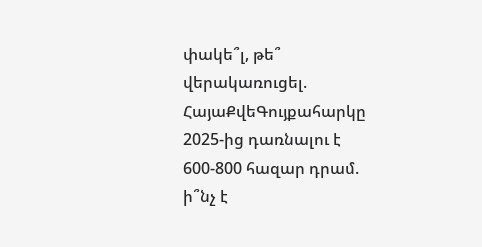փակե՞լ, թե՞ վերակառուցել. ՀայաՔվեԳույքահարկը 2025-ից դառնալու է 600-800 հազար դրամ. ի՞նչ է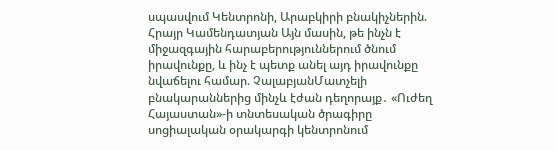սպասվում Կենտրոնի, Արաբկիրի բնակիչներին. Հրայր Կամենդատյան Այն մասին, թե ինչն է միջազգային հարաբերություններում ծնում իրավունքը, և ինչ է պետք անել այդ իրավունքը նվաճելու համար. ՉալաբյանՄատչելի բնակարաններից մինչև էժան դեղորայք․ «Ուժեղ Հայաստան»-ի տնտեսական ծրագիրը սոցիալական օրակարգի կենտրոնում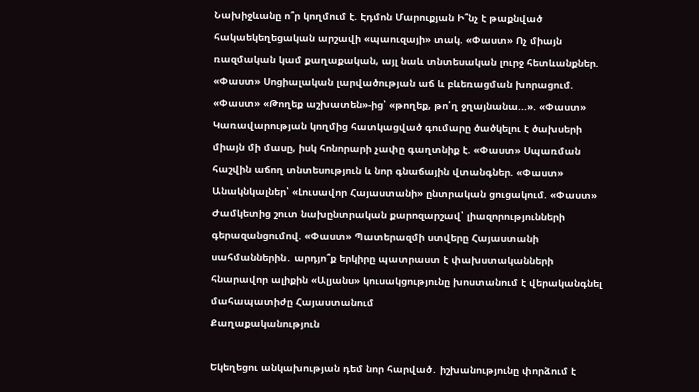Նախիջևանը ո՞ր կողմում է. Էդմոն Մարուքյան Ի՞նչ է թաքնված հակաեկեղեցական արշավի «պաուզայի» տակ. «Փաստ» Ոչ միայն ռազմական կամ քաղաքական, այլ նաև տնտեսական լուրջ հետևանքներ. «Փաստ» Սոցիալական լարվածության աճ և բևեռացման խորացում. «Փաստ» «Թողեք աշխատեն»-ից՝ «թողեք, թո՛ղ ջղայնանա...». «Փաստ» Կառավարության կողմից հատկացված գումարը ծածկելու է ծախսերի միայն մի մասը, իսկ հոնորարի չափը գաղտնիք է. «Փաստ» Սպառման հաշվին աճող տնտեսություն և նոր գնաճային վտանգներ. «Փաստ» Անակնկալներ՝ «Լուսավոր Հայաստանի» ընտրական ցուցակում. «Փաստ» Ժամկետից շուտ նախընտրական քարոզարշավ՝ լիազորությունների գերազանցումով. «Փաստ» Պատերազմի ստվերը Հայաստանի սահմաններին․ արդյո՞ք երկիրը պատրաստ է փախստականների հնարավոր ալիքին «Ալյանս» կուսակցությունը խոստանում է վերականգնել մահապատիժը Հայաստանում
Քաղաքականություն

Եկեղեցու անկախության դեմ նոր հարված․ իշխանությունը փորձում է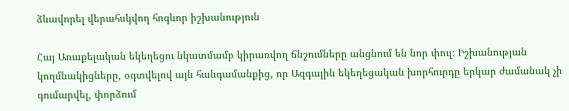ձևավորել վերահսկվող հոգևոր իշխանություն

Հայ Առաքելական եկեղեցու նկատմամբ կիրառվող ճնշումները անցնում են նոր փուլ։ Իշխանության կողմնակիցները, օգտվելով այն հանգամանքից, որ Ազգային եկեղեցական խորհուրդը երկար ժամանակ չի գումարվել, փորձում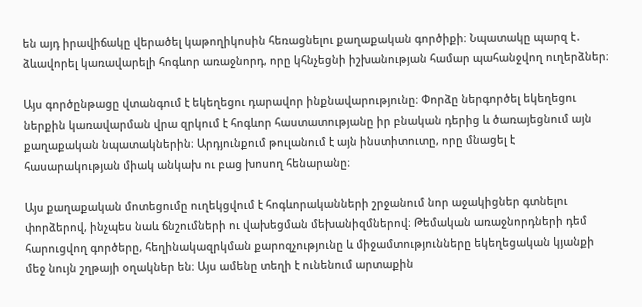են այդ իրավիճակը վերածել կաթողիկոսին հեռացնելու քաղաքական գործիքի։ Նպատակը պարզ է․ ձևավորել կառավարելի հոգևոր առաջնորդ, որը կհնչեցնի իշխանության համար պահանջվող ուղերձներ։

Այս գործընթացը վտանգում է եկեղեցու դարավոր ինքնավարությունը։ Փորձը ներգործել եկեղեցու ներքին կառավարման վրա զրկում է հոգևոր հաստատությանը իր բնական դերից և ծառայեցնում այն քաղաքական նպատակներին։ Արդյունքում թուլանում է այն ինստիտուտը, որը մնացել է հասարակության միակ անկախ ու բաց խոսող հենարանը։

Այս քաղաքական մոտեցումը ուղեկցվում է հոգևորականների շրջանում նոր աջակիցներ գտնելու փորձերով, ինչպես նաև ճնշումների ու վախեցման մեխանիզմներով։ Թեմական առաջնորդների դեմ հարուցվող գործերը, հեղինակազրկման քարոզչությունը և միջամտությունները եկեղեցական կյանքի մեջ նույն շղթայի օղակներ են։ Այս ամենը տեղի է ունենում արտաքին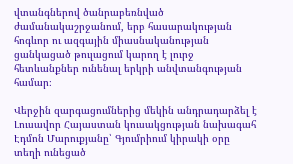վտանգներով ծանրաբեռնված ժամանակաշրջանում, երբ հասարակության հոգևոր ու ազգային միասնականության ցանկացած թուլացում կարող է լուրջ հետևանքներ ունենալ երկրի անվտանգության համար։

Վերջին զարգացումներից մեկին անդրադարձել է Լուսավոր Հայաստան կուսակցության նախագահ Էդմոն Մարուքյանը՝ Գյումրիում կիրակի օրը տեղի ունեցած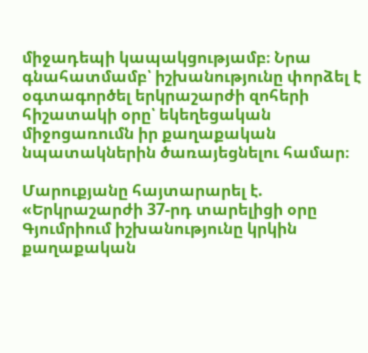միջադեպի կապակցությամբ։ Նրա գնահատմամբ՝ իշխանությունը փորձել է օգտագործել երկրաշարժի զոհերի հիշատակի օրը՝ եկեղեցական միջոցառումն իր քաղաքական նպատակներին ծառայեցնելու համար։

Մարուքյանը հայտարարել է.
«Երկրաշարժի 37-րդ տարելիցի օրը Գյումրիում իշխանությունը կրկին քաղաքական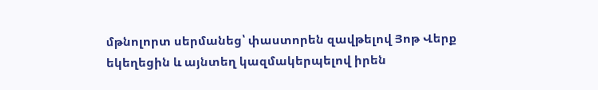մթնոլորտ սերմանեց՝ փաստորեն զավթելով Յոթ Վերք եկեղեցին և այնտեղ կազմակերպելով իրեն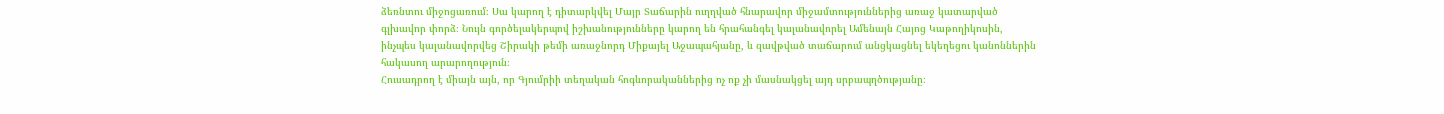ձեռնտու միջոցառում։ Սա կարող է դիտարկվել Մայր Տաճարին ուղղված հնարավոր միջամտություններից առաջ կատարված գլխավոր փորձ։ Նույն գործելակերպով իշխանությունները կարող են հրահանգել կալանավորել Ամենայն Հայոց Կաթողիկոսին, ինչպես կալանավորվեց Շիրակի թեմի առաջնորդ Միքայել Աջապահյանը, և զավթված տաճարում անցկացնել եկեղեցու կանոններին հակասող արարողություն։
Հուսադրող է միայն այն, որ Գյումրիի տեղական հոգևորականներից ոչ ոք չի մասնակցել այդ սրբապղծությանը։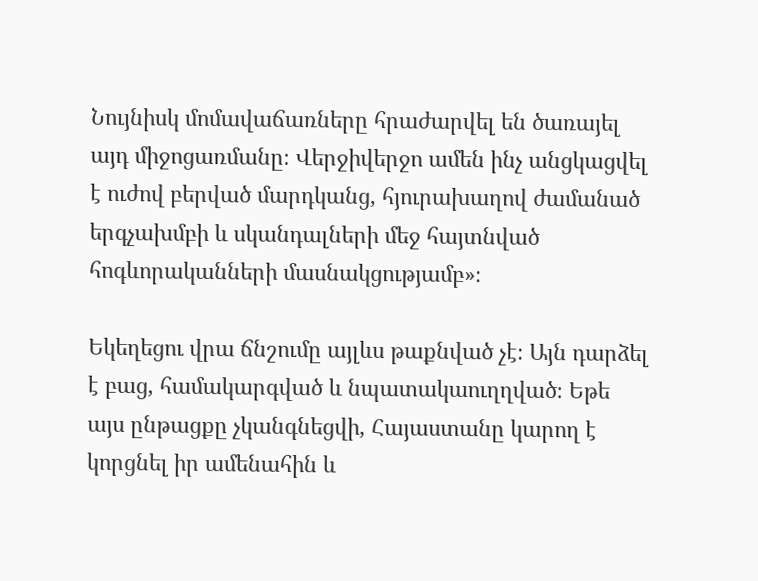Նույնիսկ մոմավաճառները հրաժարվել են ծառայել այդ միջոցառմանը։ Վերջիվերջո ամեն ինչ անցկացվել է ուժով բերված մարդկանց, հյուրախաղով ժամանած երգչախմբի և սկանդալների մեջ հայտնված հոգևորականների մասնակցությամբ»։

Եկեղեցու վրա ճնշումը այլևս թաքնված չէ։ Այն դարձել է բաց, համակարգված և նպատակաուղղված։ Եթե այս ընթացքը չկանգնեցվի, Հայաստանը կարող է կորցնել իր ամենահին և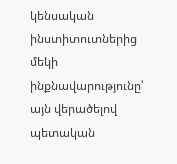կենսական ինստիտուտներից մեկի ինքնավարությունը՝ այն վերածելով պետական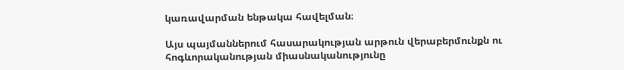կառավարման ենթակա հավելման։

Այս պայմաններում հասարակության արթուն վերաբերմունքն ու հոգևորականության միասնականությունը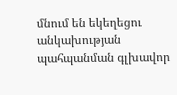մնում են եկեղեցու անկախության պահպանման գլխավոր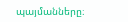պայմանները։